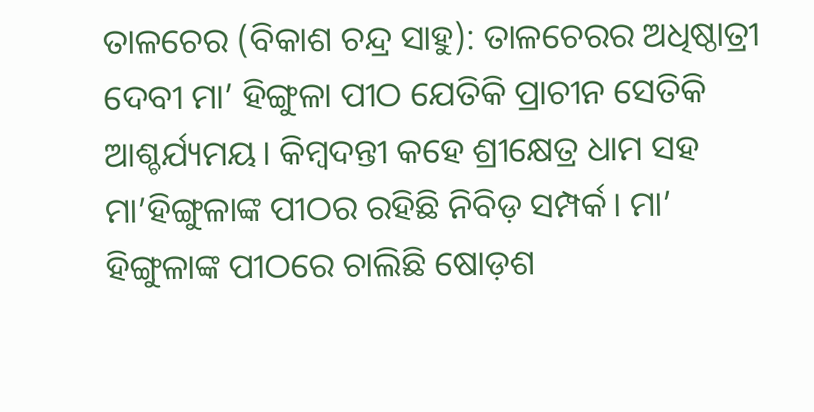ତାଳଚେର (ବିକାଶ ଚନ୍ଦ୍ର ସାହୁ): ତାଳଚେରର ଅଧିଷ୍ଠାତ୍ରୀ ଦେବୀ ମା’ ହିଙ୍ଗୁଳା ପୀଠ ଯେତିକି ପ୍ରାଚୀନ ସେତିକି ଆଶ୍ଚର୍ଯ୍ୟମୟ। କିମ୍ବଦନ୍ତୀ କହେ ଶ୍ରୀକ୍ଷେତ୍ର ଧାମ ସହ ମା’ହିଙ୍ଗୁଳାଙ୍କ ପୀଠର ରହିଛି ନିବିଡ଼ ସମ୍ପର୍କ। ମା’ ହିଙ୍ଗୁଳାଙ୍କ ପୀଠରେ ଚାଲିଛି ଷୋଡ଼ଶ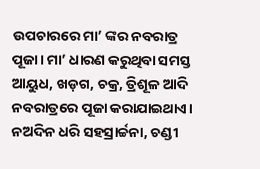ଉପଚାରରେ ମା’ ଙ୍କର ନବରାତ୍ର ପୂଜା। ମା’ ଧାରଣ କରୁଥିବା ସମସ୍ତ ଆୟୁଧ, ଖଡ଼ଗ, ଚକ୍ର, ତ୍ରିଶୂଳ ଆଦି ନବରାତ୍ରରେ ପୂଜା କରାଯାଇଥାଏ।  ନଅଦିନ ଧରି ସହସ୍ରାର୍ଚ୍ଚନା, ଚଣ୍ଡୀ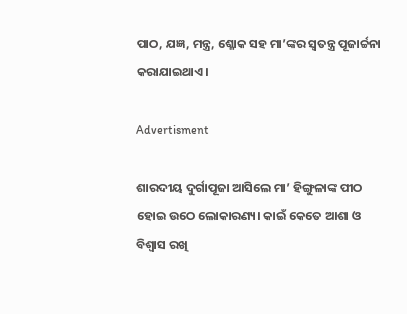ପାଠ, ଯଜ୍ଞ, ମନ୍ତ୍ର, ଶ୍ଳୋକ ସହ ମା’ଙ୍କର ସ୍ୱତନ୍ତ୍ର ପୂଜାର୍ଚ୍ଚନା କରାଯାଇଥାଏ।

Advertisment

ଶାରଦୀୟ ଦୁର୍ଗାପୂଜା ଆସିଲେ ମା‌’ ହିଙ୍ଗୁଳାଙ୍କ ପୀଠ ହୋଇ ଉଠେ ଲୋକାରଣ୍ୟ। କାଇଁ କେତେ ଆଶା ଓ ବିଶ୍ବାସ ରଖି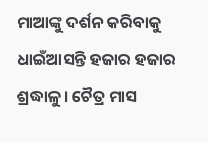ମାଆଙ୍କୁ ଦର୍ଶନ କରିବାକୁ ଧାଇଁଆସନ୍ତି ହଜାର ହଜାର ଶ୍ରଦ୍ଧାଳୁ। ଚୈତ୍ର ମାସ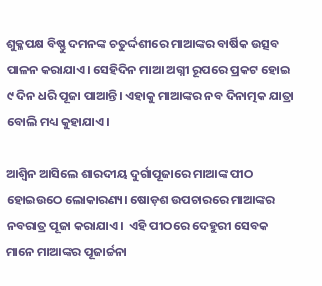ଶୁକ୍ଳପକ୍ଷ ବିଷ୍ଣୁ ଦମନଙ୍କ ଚତୁର୍ଦ୍ଦଶୀରେ ମାଆଙ୍କର ବାର୍ଷିକ ଉତ୍ସବ ପାଳନ କରାଯାଏ। ସେହିଦିନ ମାଆ ଅଗ୍ନୀ ରୂପରେ ପ୍ରକଟ ହୋଇ ୯ ଦିନ ଧରି ପୂଜା ପାଆନ୍ତି। ଏହାକୁ ମାଆଙ୍କର ନବ ଦିନାତ୍ମକ ଯାତ୍ରା ବୋଲି ମଧ୍ୟ କୁହାଯାଏ।

ଆଶ୍ବିନ ଆସିଲେ ଶାରଦୀୟ ଦୁର୍ଗାପୂଜାରେ ମାଆଙ୍କ ପୀଠ ହୋଇଉଠେ ଲୋକାରଣ୍ୟ। ଷୋଡ଼ଶ ଉପଚାରରେ ମାଆଙ୍କର ନବରାତ୍ର ପୂଜା କରାଯାଏ।  ଏହି ପୀଠରେ ଦେହୁରୀ ସେବକ ମାନେ ମାଆଙ୍କର ପୂଜାର୍ଚ୍ଚନା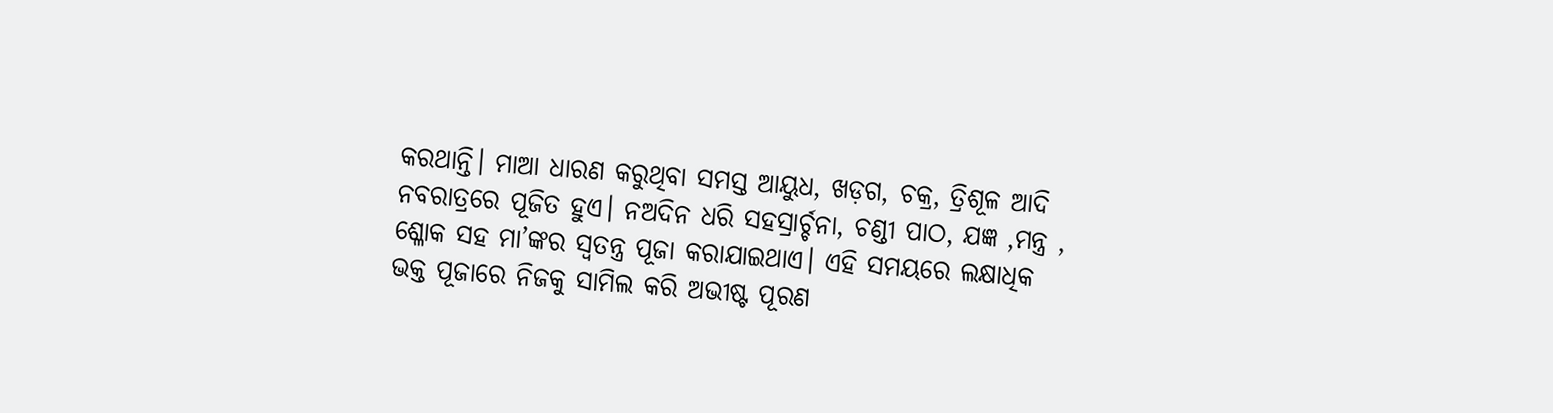କରଥାନ୍ତି। ମାଆ ଧାରଣ କରୁଥିବା ସମସ୍ତ ଆୟୁଧ, ଖଡ଼ଗ, ଚକ୍ର, ତ୍ରିଶୂଳ ଆଦି ନବରାତ୍ରରେ ପୂଜିତ ହୁଏ। ନଅଦିନ ଧରି ସହସ୍ରାର୍ଚ୍ଚନା, ଚଣ୍ଡୀ ପାଠ, ଯଜ୍ଞ ,ମନ୍ତ୍ର , ଶ୍ଳୋକ ସହ ମା’ଙ୍କର ସ୍ୱତନ୍ତ୍ର ପୂଜା କରାଯାଇଥାଏ। ଏହି ସମୟରେ ଲକ୍ଷାଧିକ ଭକ୍ତ ପୂଜାରେ ନିଜକୁ ସାମିଲ କରି ଅଭୀଷ୍ଟ ପୂରଣ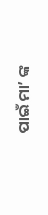ପାଇଁ ମା’ ଙ୍କ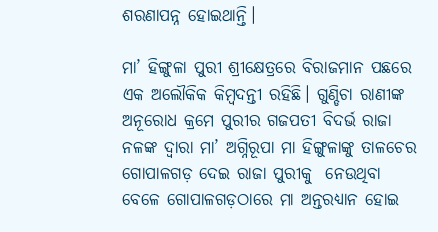ଶରଣାପନ୍ନ ହୋଇଥାନ୍ତି।

ମା’ ହିଙ୍ଗୁଳା ପୁରୀ ଶ୍ରୀକ୍ଷେତ୍ରରେ ବିରାଜମାନ ପଛରେ ଏକ ଅଲୌକିକ କିମ୍ବଦନ୍ତୀ ରହିଛି। ଗୁଣ୍ଡିଚା ରାଣୀଙ୍କ ଅନୂରୋଧ କ୍ରମେ ପୁରୀର ଗଜପତୀ ବିଦର୍ଭ ରାଜା ନଳଙ୍କ ଦ୍ବାରା ମା’ ଅଗ୍ନିରୂପା ମା ହିଙ୍ଗୁଳାଙ୍କୁ ତାଳଚେର ଗୋପାଳଗଡ଼ ଦେଇ ରାଜା ପୁରୀକୁ  ନେଉଥିବା ବେଳେ ଗୋପାଳଗଡ଼ଠାରେ ମା ଅନ୍ତରଧ୍ୟାନ ହୋଇ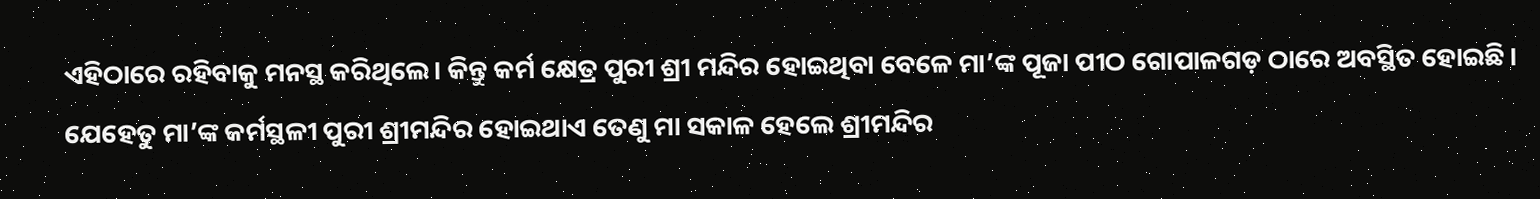ଏହିଠାରେ ରହିବାକୁ ମନସ୍ଥ କରିଥିଲେ। କିନ୍ତୁ କର୍ମ କ୍ଷେତ୍ର ପୁରୀ ଶ୍ରୀ ମନ୍ଦିର ହୋଇଥିବା ବେଳେ ମା’ଙ୍କ ପୂଜା ପୀଠ ଗୋପାଳଗଡ଼ ଠାରେ ଅବସ୍ଥିତ ହୋଇଛି। ଯେହେତୁ ମା’ଙ୍କ କର୍ମସ୍ଥଳୀ ପୁରୀ ଶ୍ରୀମନ୍ଦିର ହୋଇଥାଏ ତେଣୁ ମା ସକାଳ ହେଲେ ଶ୍ରୀମନ୍ଦିର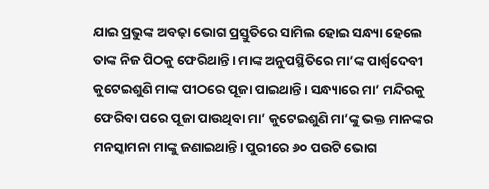ଯାଇ ପ୍ରଭୁଙ୍କ ଅବଢ଼ା ଭୋଗ ପ୍ରସ୍ତୁତିରେ ସାମିଲ ହୋଇ ସନ୍ଧ୍ୟା ହେଲେ ତାଙ୍କ ନିଜ ପିଠକୁ ଫେରିଥାନ୍ତି। ମାଙ୍କ ଅନୁପସ୍ଥିତିରେ ମା’ଙ୍କ ପାର୍ଶ୍ବଦେବୀ କୁଟେଇଶୁଣି ମାଙ୍କ ପୀଠରେ ପୂଜା ପାଇଥାନ୍ତି। ସନ୍ଧ୍ୟାରେ ମା’ ମନ୍ଦିରକୁ ଫେରିବା ପରେ ପୂଜା ପାଉଥିବା ମା’ କୁଟେଇଶୁଣି ମା’ଙ୍କୁ ଭକ୍ତ ମାନଙ୍କର ମନସ୍କାମନା ମାଙ୍କୁ ଜଣାଇଥାନ୍ତି। ପୁରୀରେ ୬୦ ପଉଟି ଭୋଗ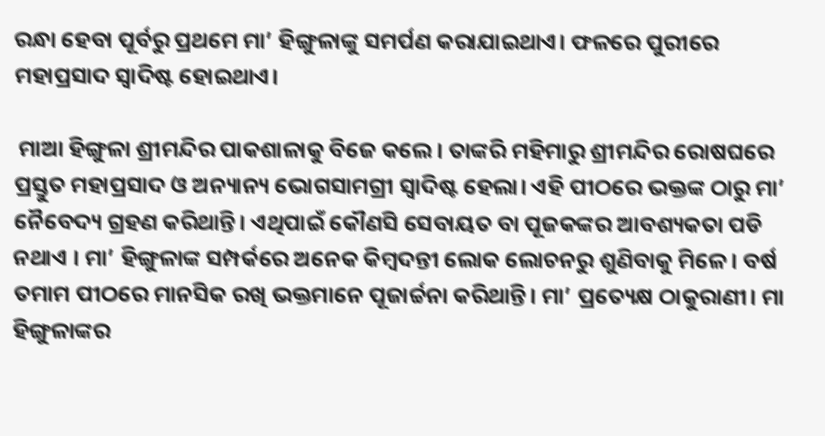ରନ୍ଧା ହେବା ପୂର୍ବରୁ ପ୍ରଥମେ ମା’ ହିଙ୍ଗୁଳାଙ୍କୁ ସମର୍ପଣ କରାଯାଇଥାଏ। ଫଳରେ ପୁରୀରେ ମହାପ୍ରସାଦ ସ୍ବାଦିଷ୍ଟ ହୋଇଥାଏ।

 ମାଆ ହିଙ୍ଗୁଳା ଶ୍ରୀମନ୍ଦିର ପାକଶାଳାକୁ ବିଜେ କଲେ। ତାଙ୍କରି ମହିମାରୁ ଶ୍ରୀମନ୍ଦିର ରୋଷଘରେ ପ୍ରସ୍ତୁତ ମହାପ୍ରସାଦ ଓ ଅନ୍ୟାନ୍ୟ ଭୋଗସାମଗ୍ରୀ ସ୍ବାଦିଷ୍ଟ ହେଲା। ଏହି ପୀଠରେ ଭକ୍ତଙ୍କ ଠାରୁ ମା’ ନୈବେଦ୍ୟ ଗ୍ରହଣ କରିଥାନ୍ତି। ଏଥିପାଇଁ କୌଣସି ସେବାୟତ ବା ପୂଜକଙ୍କର ଆବଶ୍ୟକତା ପଡି ନଥାଏ । ମା’ ହିଙ୍ଗୁଳାଙ୍କ ସମ୍ପର୍କରେ ଅନେକ କିମ୍ବଦନ୍ତୀ ଲୋକ ଲୋଚନରୁ ଶୁଣିବାକୁ ମିଳେ। ବର୍ଷ ତମାମ ପୀଠରେ ମାନସିକ ରଖି ଭକ୍ତମାନେ ପୂଜାର୍ଚ୍ଚନା କରିଥାନ୍ତି। ମା’ ପ୍ରତ୍ୟେକ୍ଷ ଠାକୁରାଣୀ। ମା ହିଙ୍ଗୁଳାଙ୍କର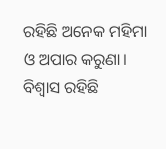ରହିଛି ଅନେକ ମହିମା ଓ ଅପାର କରୁଣା। ବିଶ୍ବାସ ରହିଛି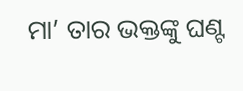ମା’ ତାର ଭକ୍ତଙ୍କୁ ଘଣ୍ଟ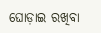ଘୋଡ଼ାଇ ରଖିବା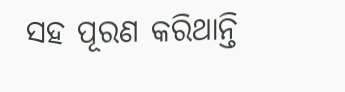ସହ ପୂରଣ କରିଥାନ୍ତି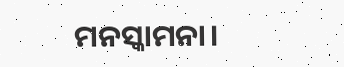ମନସ୍କାମନା।